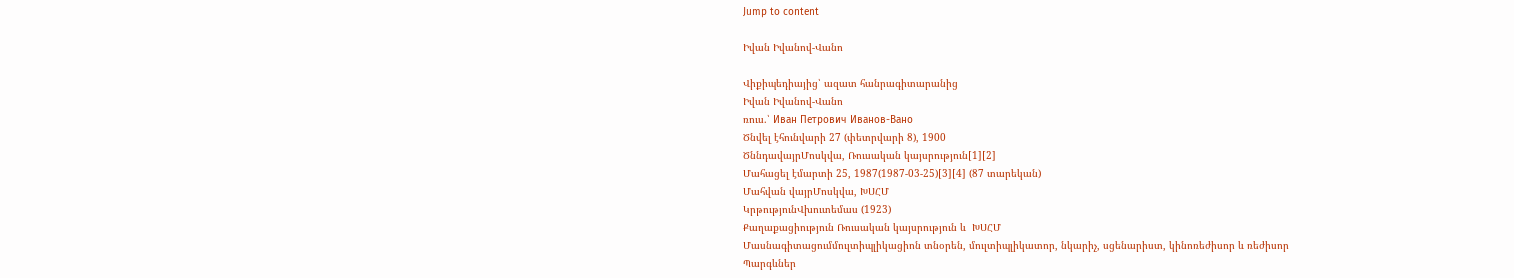Jump to content

Իվան Իվանով-Վանո

Վիքիպեդիայից՝ ազատ հանրագիտարանից
Իվան Իվանով-Վանո
ռուս.՝ Иван Петрович Иванов-Вано
Ծնվել էհունվարի 27 (փետրվարի 8), 1900
ԾննդավայրՄոսկվա, Ռուսական կայսրություն[1][2]
Մահացել էմարտի 25, 1987(1987-03-25)[3][4] (87 տարեկան)
Մահվան վայրՄոսկվա, ԽՍՀՄ
ԿրթությունՎխուտեմաս (1923)
Քաղաքացիություն Ռուսական կայսրություն և  ԽՍՀՄ
Մասնագիտացումմուլտիպլիկացիոն տնօրեն, մուլտիպլիկատոր, նկարիչ, սցենարիստ, կինոռեժիսոր և ռեժիսոր
Պարգևներ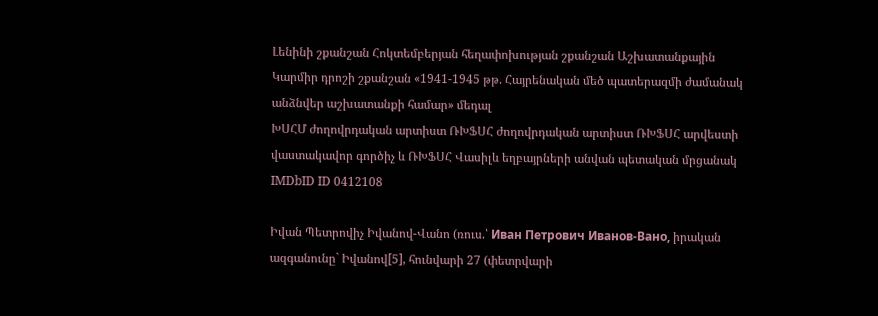Լենինի շքանշան Հոկտեմբերյան հեղափոխության շքանշան Աշխատանքային Կարմիր դրոշի շքանշան «1941-1945 թթ. Հայրենական մեծ պատերազմի ժամանակ անձնվեր աշխատանքի համար» մեդալ
ԽՍՀՄ ժողովրդական արտիստ ՌԽՖՍՀ ժողովրդական արտիստ ՌԽՖՍՀ արվեստի վաստակավոր գործիչ և ՌԽՖՍՀ Վասիլև եղբայրների անվան պետական մրցանակ
IMDbID ID 0412108

Իվան Պետրովիչ Իվանով-Վանո (ռուս.՝ Иван Петрович Иванов-Вано, իրական ազգանունը` Իվանով[5], հունվարի 27 (փետրվարի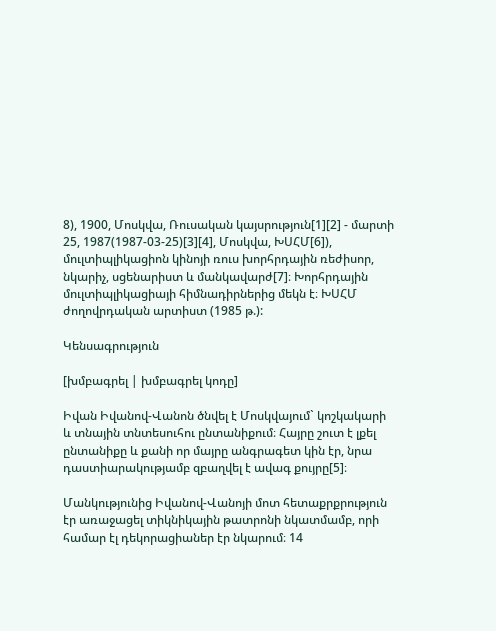8), 1900, Մոսկվա, Ռուսական կայսրություն[1][2] - մարտի 25, 1987(1987-03-25)[3][4], Մոսկվա, ԽՍՀՄ[6]), մուլտիպլիկացիոն կինոյի ռուս խորհրդային ռեժիսոր, նկարիչ, սցենարիստ և մանկավարժ[7]։ Խորհրդային մուլտիպլիկացիայի հիմնադիրներից մեկն է։ ԽՍՀՄ ժողովրդական արտիստ (1985 թ.):

Կենսագրություն

[խմբագրել | խմբագրել կոդը]

Իվան Իվանով-Վանոն ծնվել է Մոսկվայում` կոշկակարի և տնային տնտեսուհու ընտանիքում։ Հայրը շուտ է լքել ընտանիքը և քանի որ մայրը անգրագետ կին էր, նրա դաստիարակությամբ զբաղվել է ավագ քույրը[5]։

Մանկությունից Իվանով-Վանոյի մոտ հետաքրքրություն էր առաջացել տիկնիկային թատրոնի նկատմամբ, որի համար էլ դեկորացիաներ էր նկարում։ 14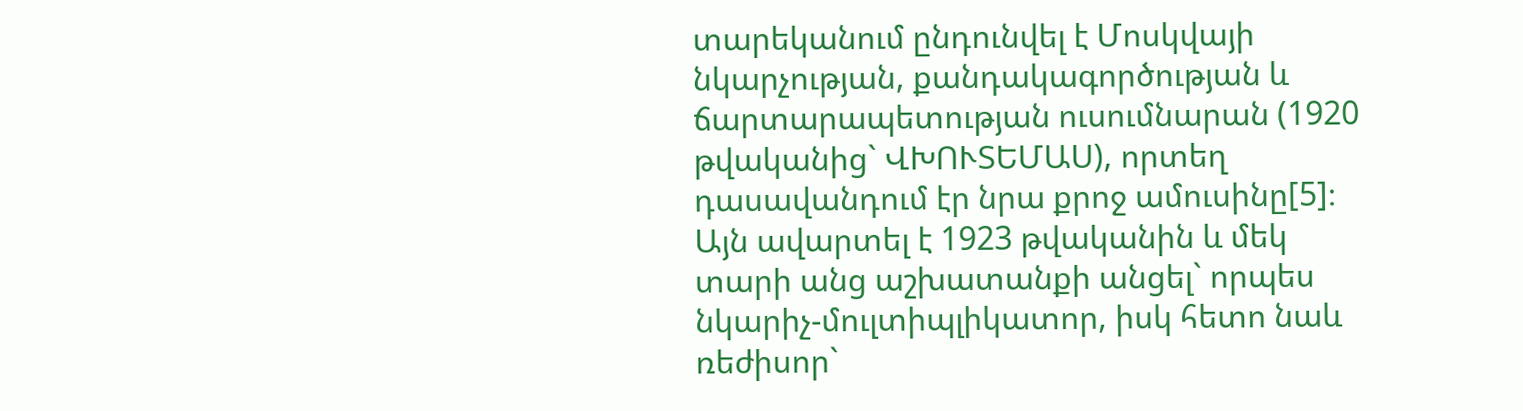տարեկանում ընդունվել է Մոսկվայի նկարչության, քանդակագործության և ճարտարապետության ուսումնարան (1920 թվականից` ՎԽՈՒՏԵՄԱՍ), որտեղ դասավանդում էր նրա քրոջ ամուսինը[5]։ Այն ավարտել է 1923 թվականին և մեկ տարի անց աշխատանքի անցել` որպես նկարիչ-մուլտիպլիկատոր, իսկ հետո նաև ռեժիսոր`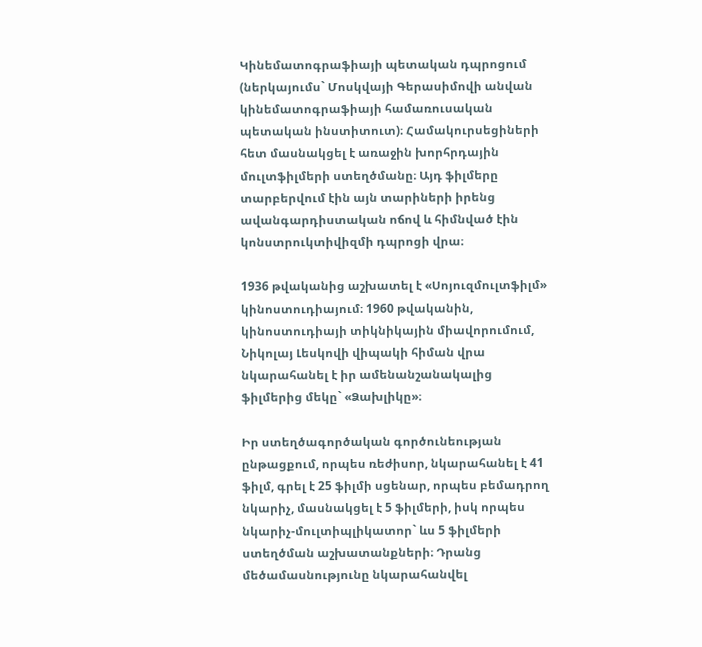Կինեմատոգրաֆիայի պետական դպրոցում (ներկայումս` Մոսկվայի Գերասիմովի անվան կինեմատոգրաֆիայի համառուսական պետական ինստիտուտ)։ Համակուրսեցիների հետ մասնակցել է առաջին խորհրդային մուլտֆիլմերի ստեղծմանը։ Այդ ֆիլմերը տարբերվում էին այն տարիների իրենց ավանգարդիստական ոճով և հիմնված էին կոնստրուկտիվիզմի դպրոցի վրա։

1936 թվականից աշխատել է «Սոյուզմուլտֆիլմ» կինոստուդիայում։ 1960 թվականին, կինոստուդիայի տիկնիկային միավորումում, Նիկոլայ Լեսկովի վիպակի հիման վրա նկարահանել է իր ամենանշանակալից ֆիլմերից մեկը` «Ձախլիկը»։

Իր ստեղծագործական գործունեության ընթացքում, որպես ռեժիսոր, նկարահանել է 41 ֆիլմ, գրել է 25 ֆիլմի սցենար, որպես բեմադրող նկարիչ, մասնակցել է 5 ֆիլմերի, իսկ որպես նկարիչ-մուլտիպլիկատոր` ևս 5 ֆիլմերի ստեղծման աշխատանքների։ Դրանց մեծամասնությունը նկարահանվել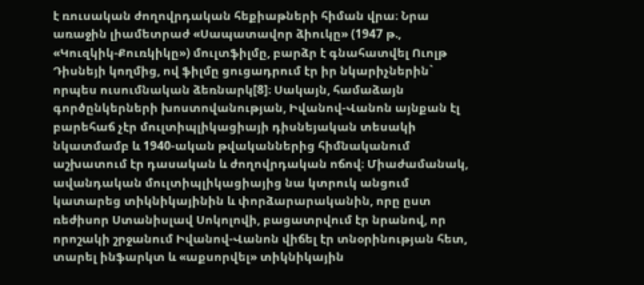է ռուսական ժողովրդական հեքիաթների հիման վրա։ Նրա առաջին լիամետրաժ «Սապատավոր ձիուկը» (1947 թ., «Կուզկիկ-Քուռկիկը») մուլտֆիլմը, բարձր է գնահատվել Ուոլթ Դիսնեյի կողմից, ով ֆիլմը ցուցադրում էր իր նկարիչներին` որպես ուսումնական ձեռնարկ[8]։ Սակայն, համաձայն գործընկերների խոստովանության, Իվանով-Վանոն այնքան էլ բարեհաճ չէր մուլտիպլիկացիայի դիսնեյական տեսակի նկատմամբ և 1940-ական թվականներից հիմնականում աշխատում էր դասական և ժողովրդական ոճով։ Միաժամանակ, ավանդական մուլտիպլիկացիայից նա կտրուկ անցում կատարեց տիկնիկայինին և փորձարարականին, որը ըստ ռեժիսոր Ստանիսլավ Սոկոլովի, բացատրվում էր նրանով, որ որոշակի շրջանում Իվանով-Վանոն վիճել էր տնօրինության հետ, տարել ինֆարկտ և «աքսորվել» տիկնիկային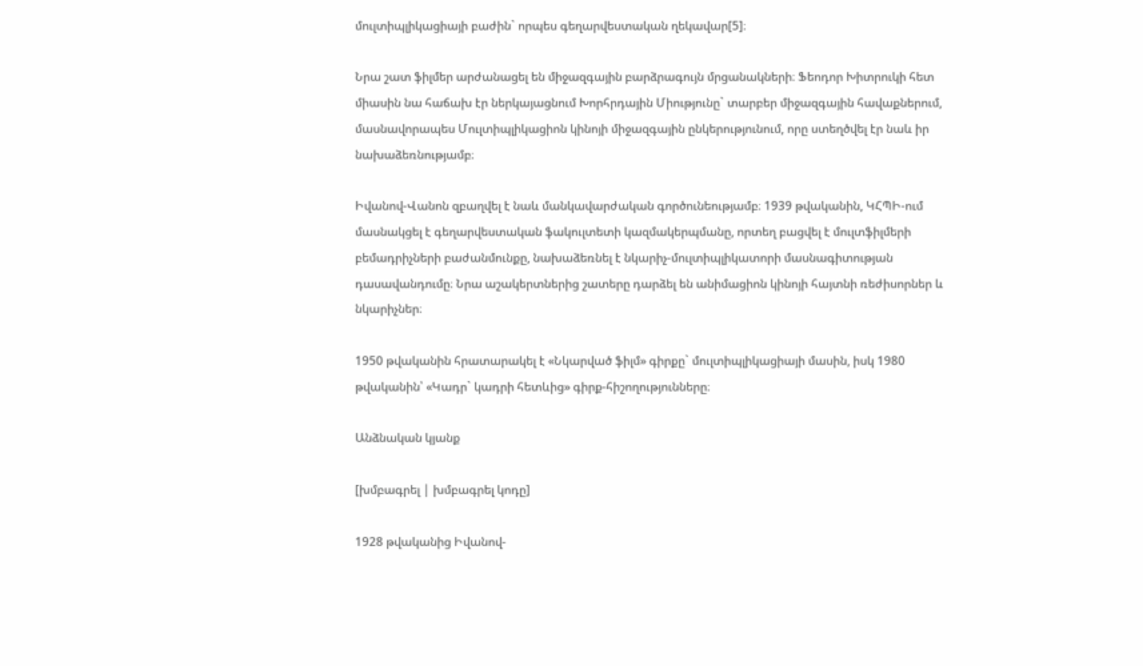մուլտիպլիկացիայի բաժին` որպես գեղարվեստական ղեկավար[5]։

Նրա շատ ֆիլմեր արժանացել են միջազգային բարձրագույն մրցանակների։ Ֆեոդոր Խիտրուկի հետ միասին նա հաճախ էր ներկայացնում Խորհրդային Միությունը` տարբեր միջազգային հավաքներում, մասնավորապես Մուլտիպլիկացիոն կինոյի միջազգային ընկերությունում, որը ստեղծվել էր նաև իր նախաձեռնությամբ։

Իվանով-Վանոն զբաղվել է նաև մանկավարժական գործունեությամբ։ 1939 թվականին, ԿՀՊԻ-ում մասնակցել է գեղարվեստական ֆակուլտետի կազմակերպմանը, որտեղ բացվել է մուլտֆիլմերի բեմադրիչների բաժանմունքը, նախաձեռնել է նկարիչ-մուլտիպլիկատորի մասնագիտության դասավանդումը։ Նրա աշակերտներից շատերը դարձել են անիմացիոն կինոյի հայտնի ռեժիսորներ և նկարիչներ։

1950 թվականին հրատարակել է «Նկարված ֆիլմ» գիրքը` մուլտիպլիկացիայի մասին, իսկ 1980 թվականին՝ «Կադր` կադրի հետևից» գիրք-հիշողությունները։

Անձնական կյանք

[խմբագրել | խմբագրել կոդը]

1928 թվականից Իվանով-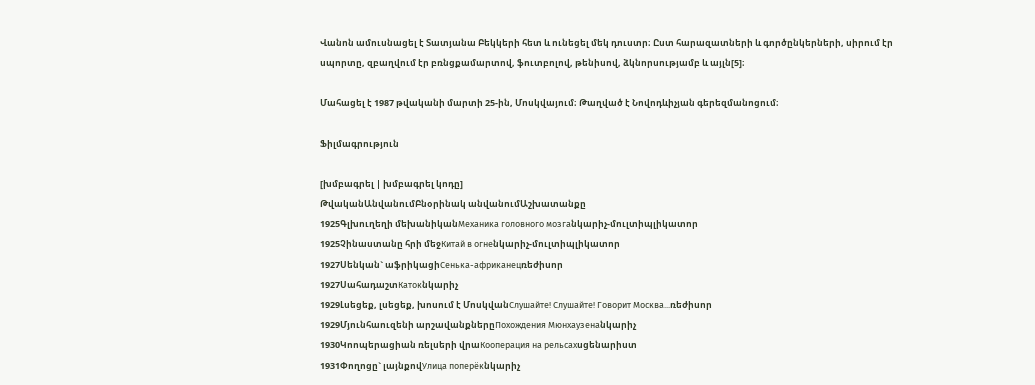Վանոն ամուսնացել է Տատյանա Բեկկերի հետ և ունեցել մեկ դուստր։ Ըստ հարազատների և գործընկերների, սիրում էր սպորտը, զբաղվում էր բռնցքամարտով, ֆուտբոլով, թենիսով, ձկնորսությամբ և այլն[5]։

Մահացել է 1987 թվականի մարտի 25-ին, Մոսկվայում։ Թաղված է Նովոդևիչյան գերեզմանոցում։

Ֆիլմագրություն

[խմբագրել | խմբագրել կոդը]
ԹվականԱնվանումԲնօրինակ անվանումԱշխատանքը
1925Գլխուղեղի մեխանիկանМеханика головного мозгаնկարիչ-մուլտիպլիկատոր
1925Չինաստանը հրի մեջКитай в огнеնկարիչ-մուլտիպլիկատոր
1927Սենկան` աֆրիկացիСенька-африканецռեժիսոր
1927ՍահադաշտКатокնկարիչ
1929Լսեցեք, լսեցեք, խոսում է ՄոսկվանСлушайте! Слушайте! Говорит Москва...ռեժիսոր
1929Մյունհաուզենի արշավանքներըПохождения Мюнхаузенаնկարիչ
1930Կոոպերացիան ռելսերի վրաКооперация на рельсахսցենարիստ
1931Փողոցը` լայնքովУлица поперёкնկարիչ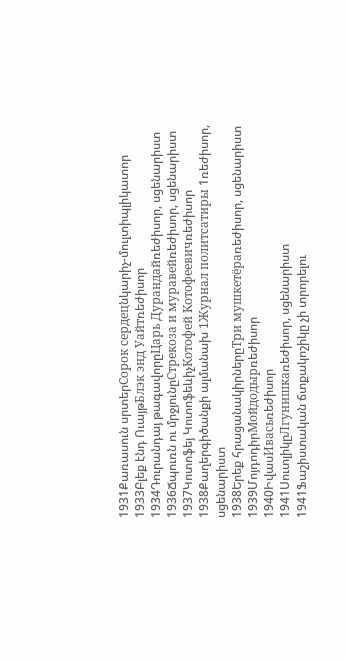1931Քառասուն սրտերСорок сердецնկարիչ-մուլտիպլիկատոր
1933Բլեք էնդ ՈւայթБлэк энд Уайтռեժիսոր
1934Դուրանդայ թագավորըЦарь Дурандайռեժիսոր, սցենարիստ
1936Ճպուռն ու մրջյունըСтрекоза и муравейռեժիսոր, սցենարիստ
1937Կոտոֆեյ ԿոտոֆեևիչКотофей Котофеевичռեժիսոր
1938Քաղերգիծանքի ալմանախ 1Журнал политсатиры 1ռեժիսոր, սցենարիստ
1938Երեք հրացանակիրներըТри мушкетёраռեժիսոր, սցենարիստ
1939ՄոյդոդիրМойдодырռեժիսոր
1940ԻվասИвасьռեժիսոր
1941ՍուտլիկըЛгунишкаռեժիսոր, սցենարիստ
1941Ֆաշիստական ճտքակոշիկը չի տրորելու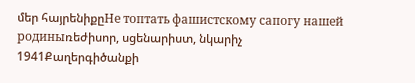մեր հայրենիքըНе топтать фашистскому сапогу нашей родиныռեժիսոր, սցենարիստ, նկարիչ
1941Քաղերգիծանքի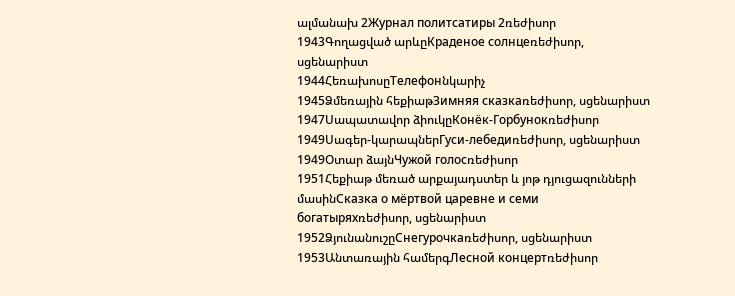ալմանախ 2Журнал политсатиры 2ռեժիսոր
1943Գողացված արևըКраденое солнцеռեժիսոր, սցենարիստ
1944ՀեռախոսըТелефонնկարիչ
1945Ձմեռային հեքիաթЗимняя сказкаռեժիսոր, սցենարիստ
1947Սապատավոր ձիուկըКонёк-Горбунокռեժիսոր
1949Սագեր-կարապներГуси-лебедиռեժիսոր, սցենարիստ
1949Օտար ձայնЧужой голосռեժիսոր
1951Հեքիաթ մեռած արքայադստեր և յոթ դյուցազունների մասինСказка о мёртвой царевне и семи богатыряхռեժիսոր, սցենարիստ
1952ՁյունանուշըСнегурочкаռեժիսոր, սցենարիստ
1953Անտառային համերգЛесной концертռեժիսոր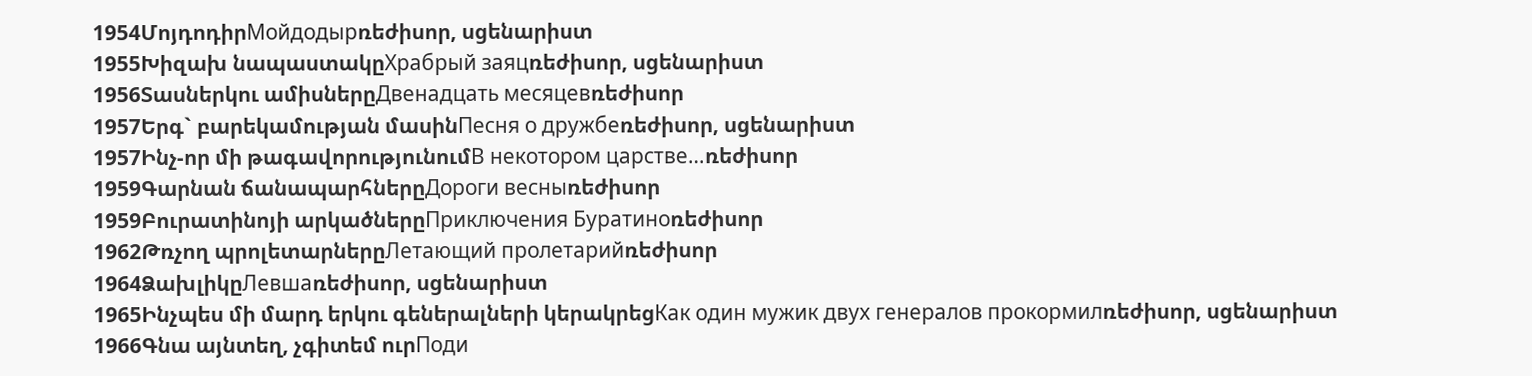1954ՄոյդոդիրМойдодырռեժիսոր, սցենարիստ
1955Խիզախ նապաստակըХрабрый заяцռեժիսոր, սցենարիստ
1956Տասներկու ամիսներըДвенадцать месяцевռեժիսոր
1957Երգ` բարեկամության մասինПесня о дружбеռեժիսոր, սցենարիստ
1957Ինչ-որ մի թագավորությունումВ некотором царстве…ռեժիսոր
1959Գարնան ճանապարհներըДороги весныռեժիսոր
1959Բուրատինոյի արկածներըПриключения Буратиноռեժիսոր
1962Թռչող պրոլետարներըЛетающий пролетарийռեժիսոր
1964ՁախլիկըЛевшаռեժիսոր, սցենարիստ
1965Ինչպես մի մարդ երկու գեներալների կերակրեցКак один мужик двух генералов прокормилռեժիսոր, սցենարիստ
1966Գնա այնտեղ, չգիտեմ ուրПоди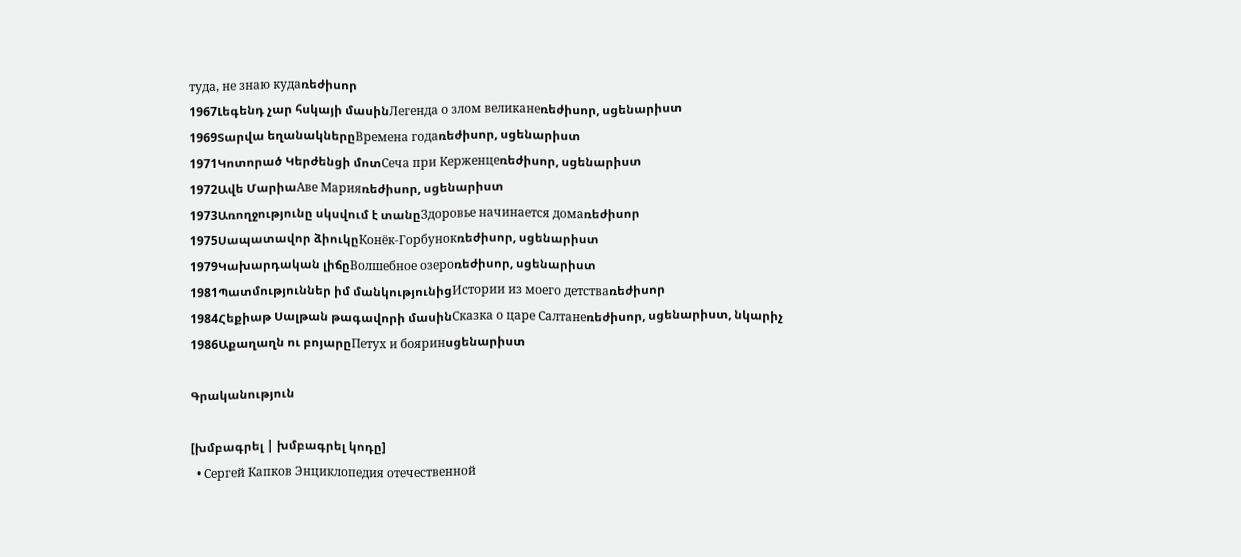туда, не знаю кудаռեժիսոր
1967Լեգենդ չար հսկայի մասինЛегенда о злом великанеռեժիսոր, սցենարիստ
1969Տարվա եղանակներըВремена годаռեժիսոր, սցենարիստ
1971Կոտորած Կերժենցի մոտСеча при Керженцеռեժիսոր, սցենարիստ
1972Ավե ՄարիաАве Марияռեժիսոր, սցենարիստ
1973Առողջությունը սկսվում է տանըЗдоровье начинается домаռեժիսոր
1975Սապատավոր ձիուկըКонёк-Горбунокռեժիսոր, սցենարիստ
1979Կախարդական լիճըВолшебное озероռեժիսոր, սցենարիստ
1981Պատմություններ իմ մանկությունիցИстории из моего детстваռեժիսոր
1984Հեքիաթ Սալթան թագավորի մասինСказка о царе Салтанеռեժիսոր, սցենարիստ, նկարիչ
1986Աքաղաղն ու բոյարըПетух и бояринսցենարիստ

Գրականություն

[խմբագրել | խմբագրել կոդը]
  • Сергей Капков Энциклопедия отечественной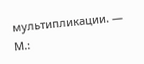мультипликации. — М.: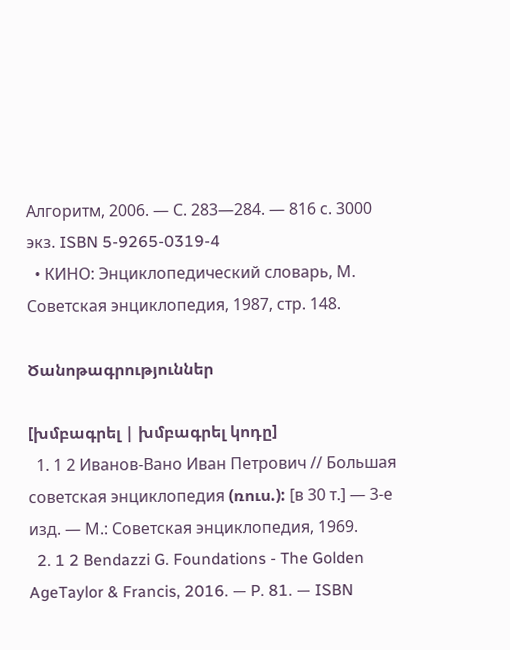Алгоритм, 2006. — С. 283—284. — 816 с. 3000 экз. ISBN 5-9265-0319-4
  • КИНО: Энциклопедический словарь, М. Советская энциклопедия, 1987, стр. 148.

Ծանոթագրություններ

[խմբագրել | խմբագրել կոդը]
  1. 1 2 Иванов-Вано Иван Петрович // Большая советская энциклопедия (ռուս.): [в 30 т.] — 3-е изд. — М.: Советская энциклопедия, 1969.
  2. 1 2 Bendazzi G. Foundations - The Golden AgeTaylor & Francis, 2016. — P. 81. — ISBN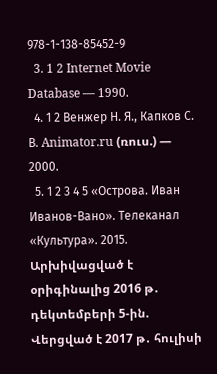978-1-138-85452-9
  3. 1 2 Internet Movie Database — 1990.
  4. 1 2 Венжер Н. Я., Капков С. В. Animator.ru (ռուս.) — 2000.
  5. 1 2 3 4 5 «Острова. Иван Иванов-Вано». Телеканал «Культура». 2015. Արխիվացված է օրիգինալից 2016 թ․ դեկտեմբերի 5-ին. Վերցված է 2017 թ․ հուլիսի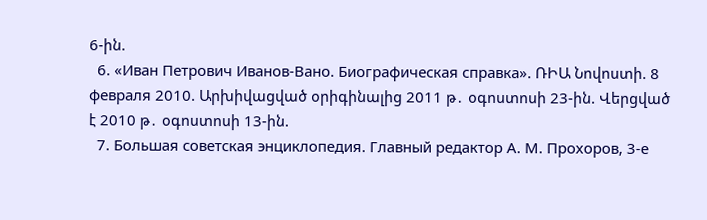6-ին.
  6. «Иван Петрович Иванов-Вано. Биографическая справка». ՌԻԱ Նովոստի. 8 февраля 2010. Արխիվացված օրիգինալից 2011 թ․ օգոստոսի 23-ին. Վերցված է 2010 թ․ օգոստոսի 13-ին.
  7. Большая советская энциклопедия. Главный редактор А. М. Прохоров, 3-е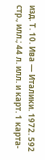изд. Т. 10. Ива — Италики. 1972. 592 стр., илл.; 44 л. илл. и карт. 1 карта-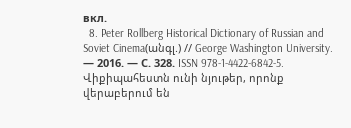вкл.
  8. Peter Rollberg Historical Dictionary of Russian and Soviet Cinema(անգլ.) // George Washington University. — 2016. — С. 328. ISSN 978-1-4422-6842-5.
Վիքիպահեստն ունի նյութեր, որոնք վերաբերում են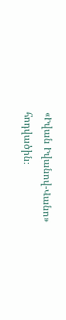«Իվան Իվանով-Վանո» հոդվածին։